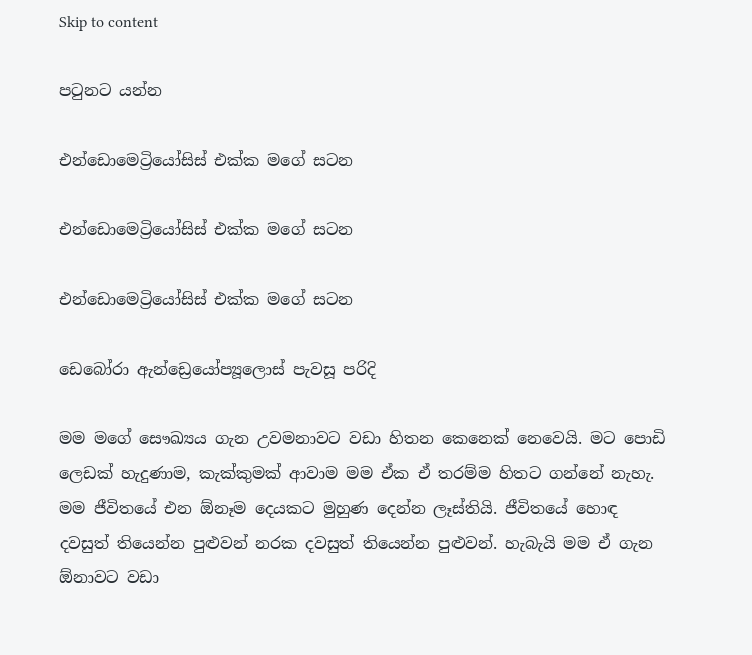Skip to content

පටුනට යන්න

එන්ඩොමෙට්‍රියෝසිස් එක්ක මගේ සටන

එන්ඩොමෙට්‍රියෝසිස් එක්ක මගේ සටන

එන්ඩොමෙට්‍රියෝසිස් එක්ක මගේ සටන

ඩෙබෝරා ඇන්ඩ්‍රෙයෝප්‍යූලොස් පැවසූ පරිදි

මම මගේ සෞඛ්‍යය ගැන උවමනාවට වඩා හිතන කෙනෙක් නෙවෙයි. මට පොඩි ලෙඩක් හැදුණාම, කැක්කුමක් ආවාම මම ඒක ඒ තරම්ම හිතට ගන්නේ නැහැ. මම ජීවිතයේ එන ඕනෑම දෙයකට මුහුණ දෙන්න ලෑස්තියි. ජීවිතයේ හොඳ දවසුත් තියෙන්න පුළුවන් නරක දවසුත් තියෙන්න පුළුවන්. හැබැයි මම ඒ ගැන ඕනාවට වඩා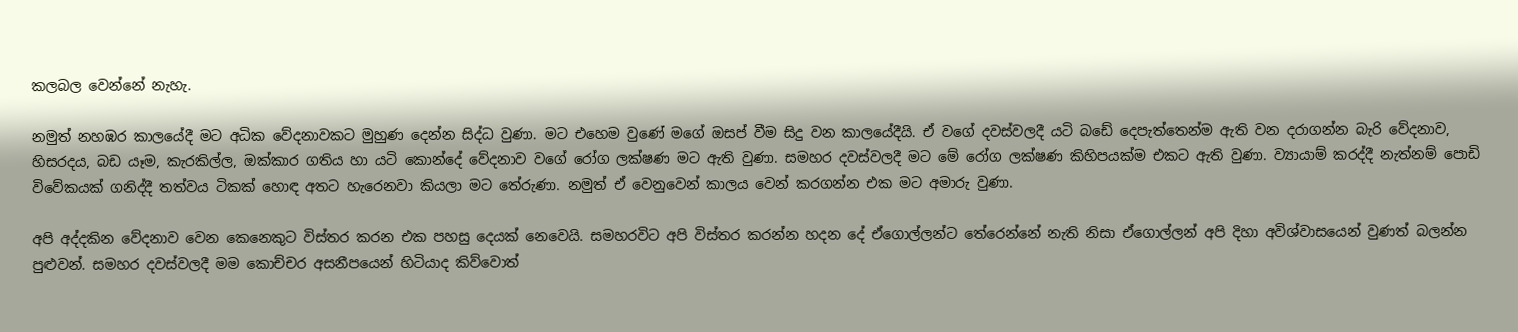කලබල වෙන්නේ නැහැ.

නමුත් නහඹර කාලයේදී මට අධික වේදනාවකට මුහුණ දෙන්න සිද්ධ වුණා. මට එහෙම වුණේ මගේ ඔසප් වීම සිදු වන කාලයේදීයි. ඒ වගේ දවස්වලදී යටි බඩේ දෙපැත්තෙන්ම ඇති වන දරාගන්න බැරි වේදනාව, හිසරදය, බඩ යෑම, කැරකිල්ල, ඔක්කාර ගතිය හා යටි කොන්දේ වේදනාව වගේ රෝග ලක්ෂණ මට ඇති වුණා. සමහර දවස්වලදී මට මේ රෝග ලක්ෂණ කිහිපයක්ම එකට ඇති වුණා. ව්‍යායාම් කරද්දී නැත්නම් පොඩි විවේකයක් ගනිද්දී තත්වය ටිකක් හොඳ අතට හැරෙනවා කියලා මට තේරුණා. නමුත් ඒ වෙනුවෙන් කාලය වෙන් කරගන්න එක මට අමාරු වුණා.

අපි අද්දකින වේදනාව වෙන කෙනෙකුට විස්තර කරන එක පහසු දෙයක් නෙවෙයි. සමහරවිට අපි විස්තර කරන්න හදන දේ ඒගොල්ලන්ට තේරෙන්නේ නැති නිසා ඒගොල්ලන් අපි දිහා අවිශ්වාසයෙන් වුණත් බලන්න පුළුවන්. සමහර දවස්වලදී මම කොච්චර අසනීපයෙන් හිටියාද කිව්වොත්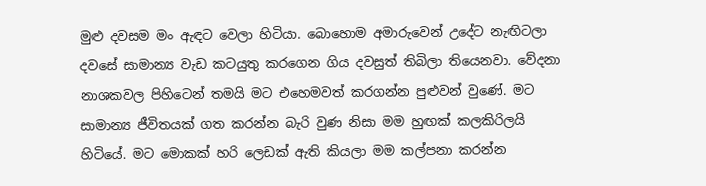මුළු දවසම මං ඇඳට වෙලා හිටියා. බොහොම අමාරුවෙන් උදේට නැඟිටලා දවසේ සාමාන්‍ය වැඩ කටයුතු කරගෙන ගිය දවසුත් තිබිලා තියෙනවා. වේදනා නාශකවල පිහිටෙන් තමයි මට එහෙමවත් කරගන්න පුළුවන් වුණේ. මට සාමාන්‍ය ජීවිතයක් ගත කරන්න බැරි වුණ නිසා මම හුඟක් කලකිරිලයි හිටියේ. මට මොකක් හරි ලෙඩක් ඇති කියලා මම කල්පනා කරන්න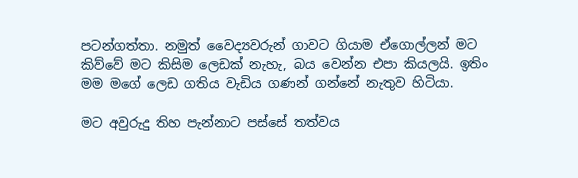පටන්ගත්තා. නමුත් වෛද්‍යවරුන් ගාවට ගියාම ඒගොල්ලන් මට කිව්වේ මට කිසිම ලෙඩක් නැහැ, බය වෙන්න එපා කියලයි. ඉතිං මම මගේ ලෙඩ ගතිය වැඩිය ගණන් ගන්නේ නැතුව හිටියා.

මට අවුරුදු තිහ පැන්නාට පස්සේ තත්වය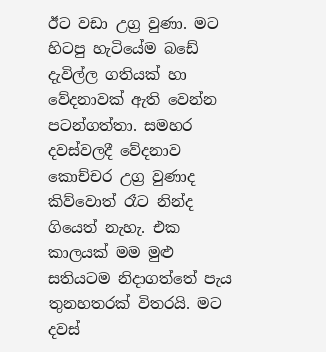ඊට වඩා උග්‍ර වුණා. මට හිටපු හැටියේම බඩේ දැවිල්ල ගතියක් හා වේදනාවක් ඇති වෙන්න පටන්ගත්තා. සමහර දවස්වලදී වේදනාව කොච්චර උග්‍ර වුණාද කිව්වොත් රෑට නින්ද ගියෙත් නැහැ. එක කාලයක් මම මුළු සතියටම නිදාගත්තේ පැය තුනහතරක් විතරයි. මට දවස්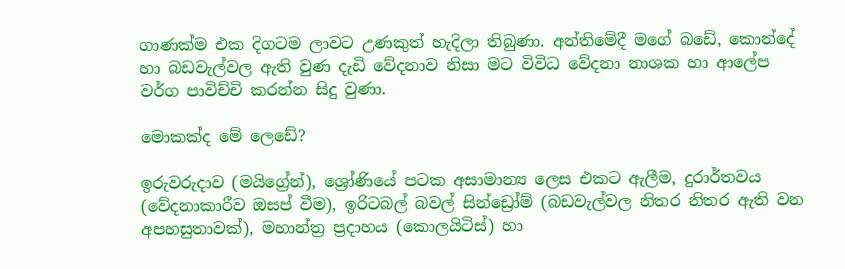ගාණක්ම එක දිගටම ලාවට උණකුත් හැදිලා තිබුණා. අන්තිමේදී මගේ බඩේ, කොන්දේ හා බඩවැල්වල ඇති වුණ දැඩි වේදනාව නිසා මට විවිධ වේදනා නාශක හා ආලේප වර්ග පාවිච්චි කරන්න සිදු වුණා.

මොකක්ද මේ ලෙඩේ?

ඉරුවරුදාව (මයිග්‍රේන්), ශ්‍රෝණියේ පටක අසාමාන්‍ය ලෙස එකට ඇලීම, දුරාර්තවය (වේදනාකාරීව ඔසප් වීම), ඉරිටබල් බවල් සින්ඩ්‍රෝම් (බඩවැල්වල නිතර නිතර ඇති වන අපහසුතාවක්), මහාන්ත්‍ර ප්‍රදාහය (කොලයිටිස්) හා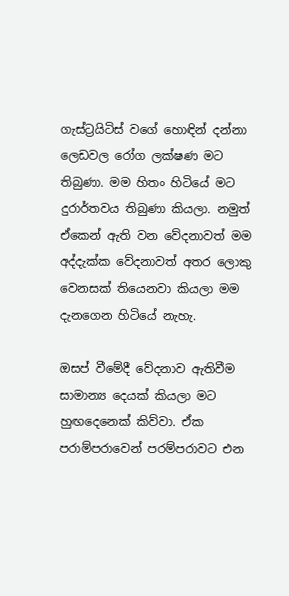ගැස්ට්‍රයිටිස් වගේ හොඳින් දන්නා ලෙඩවල රෝග ලක්ෂණ මට තිබුණා. මම හිතං හිටියේ මට දුරාර්තවය තිබුණා කියලා. නමුත් ඒකෙන් ඇති වන වේදනාවත් මම අද්දැක්ක වේදනාවත් අතර ලොකු වෙනසක් තියෙනවා කියලා මම දැනගෙන හිටියේ නැහැ.

ඔසප් වීමේදී වේදනාව ඇතිවීම සාමාන්‍ය දෙයක් කියලා මට හුඟදෙනෙක් කිව්වා. ඒක පරාම්පරාවෙන් පරම්පරාවට එන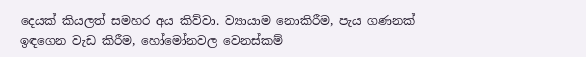දෙයක් කියලත් සමහර අය කිව්වා. ව්‍යායාම නොකිරීම, පැය ගණනක් ඉඳගෙන වැඩ කිරීම, හෝමෝනවල වෙනස්කම්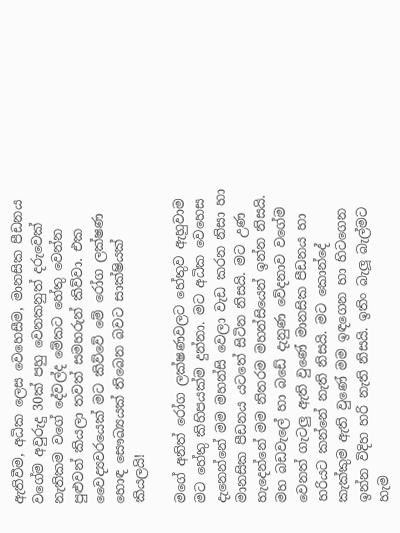ඇතිවීම, අධික ලෙස වෙහෙසීම, මානසික පීඩනය වගේම අවුරුදු 30ක් පහු වෙනකනුත් දරුවෙක් නැතිකම වගේ දේවල්ද මේකට හේතු වෙන්න පුළුවන් කියලා තවත් සමහරුන් කිව්වා. එක වෛද්‍යවරයෙක් මට කිව්වේ මේ රෝග ලක්ෂණ හොඳ සෞඛ්‍යයක් තිබෙන බවට සාක්ෂියක් කියලයි!

මගේ අනිත් රෝග ලක්ෂණවලට හේතුව ඇහුවාම මට හේතු කිහිපයක්ම දුන්නා. මට අධික වෙහෙස දැනෙන්නේ මම මහන්සි වෙලා වැඩ කරන නිසා හා මානසික පීඩනය යටතේ සිටින නිසයි. මට උණ හැදෙන්නේ මම නිතරම මහන්සියෙන් ඉන්න නිසයි. මහ බඩවැලේ හා බඩේ දැනුණ වේදනාව වගේම වෙනත් ගැටලු ඇති වුණේ මානසික පීඩනය හා හරියට කන්නේ නැති නිසයි. මට කොන්දේ කැක්කුම ඇති වුණේ මම ඉඳගෙන හා හිටගෙන ඉන්න විදිහ හරි නැති නිසයි. ඉතිං බැලූ බැල්මට හැම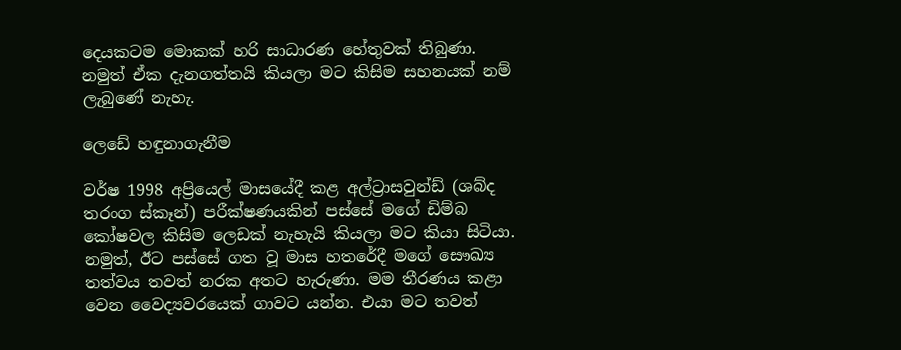දෙයකටම මොකක් හරි සාධාරණ හේතුවක් තිබුණා. නමුත් ඒක දැනගත්තයි කියලා මට කිසිම සහනයක් නම් ලැබුණේ නැහැ.

ලෙඩේ හඳුනාගැනීම

වර්ෂ 1998 අප්‍රියෙල් මාසයේදී කළ අල්ට්‍රාසවුන්ඩ් (ශබ්ද තරංග ස්කෑන්) පරීක්ෂණයකින් පස්සේ මගේ ඩිම්බ කෝෂවල කිසිම ලෙඩක් නැහැයි කියලා මට කියා සිටියා. නමුත්, ඊට පස්සේ ගත වූ මාස හතරේදී මගේ සෞඛ්‍ය තත්වය තවත් නරක අතට හැරුණා. මම තීරණය කළා වෙන වෛද්‍යවරයෙක් ගාවට යන්න. එයා මට තවත්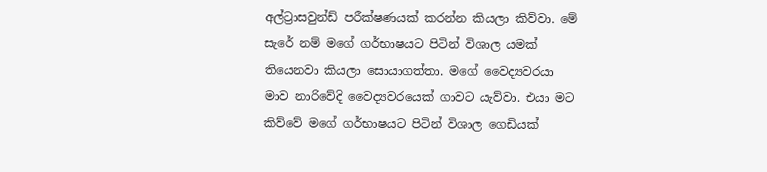අල්ට්‍රාසවුන්ඩ් පරීක්ෂණයක් කරන්න කියලා කිව්වා. මේ සැරේ නම් මගේ ගර්භාෂයට පිටින් විශාල යමක් තියෙනවා කියලා සොයාගත්තා. මගේ වෛද්‍යවරයා මාව නාරිවේදි වෛද්‍යවරයෙක් ගාවට යැව්වා. එයා මට කිව්වේ මගේ ගර්භාෂයට පිටින් විශාල ගෙඩියක්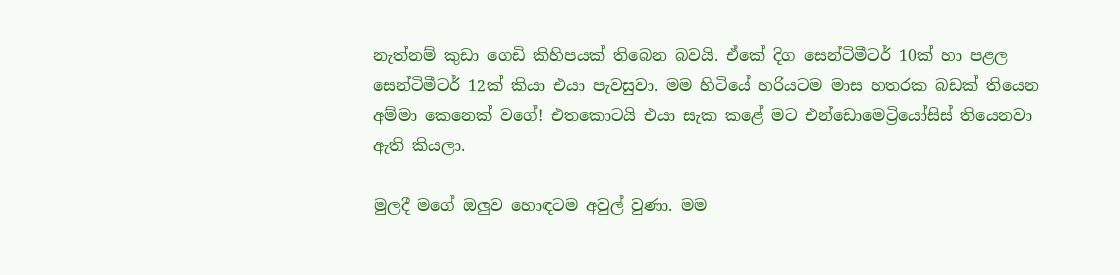නැත්නම් කුඩා ගෙඩි කිහිපයක් තිබෙන බවයි. ඒකේ දිග සෙන්ටිමීටර් 10ක් හා පළල සෙන්ටිමීටර් 12ක් කියා එයා පැවසුවා. මම හිටියේ හරියටම මාස හතරක බඩක් තියෙන අම්මා කෙනෙක් වගේ! එතකොටයි එයා සැක කළේ මට එන්ඩොමෙට්‍රියෝසිස් තියෙනවා ඇති කියලා.

මුලදී මගේ ඔලුව හොඳටම අවුල් වුණා. මම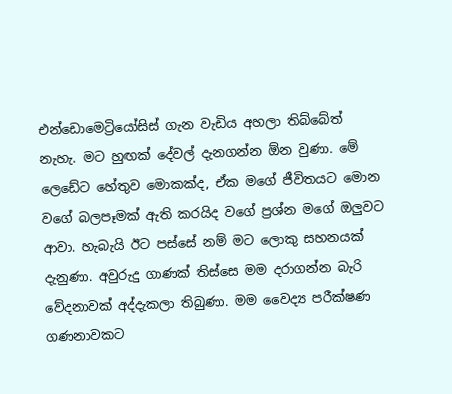එන්ඩොමෙට්‍රියෝසිස් ගැන වැඩිය අහලා තිබ්බේත් නැහැ. මට හුඟක් දේවල් දැනගන්න ඕන වුණා. මේ ලෙඩේට හේතුව මොකක්ද, ඒක මගේ ජීවිතයට මොන වගේ බලපෑමක් ඇති කරයිද වගේ ප්‍රශ්න මගේ ඔලුවට ආවා. හැබැයි ඊට පස්සේ නම් මට ලොකු සහනයක් දැනුණා. අවුරුදු ගාණක් තිස්සෙ මම දරාගන්න බැරි වේදනාවක් අද්දැකලා තිබුණා. මම වෛද්‍ය පරීක්ෂණ ගණනාවකට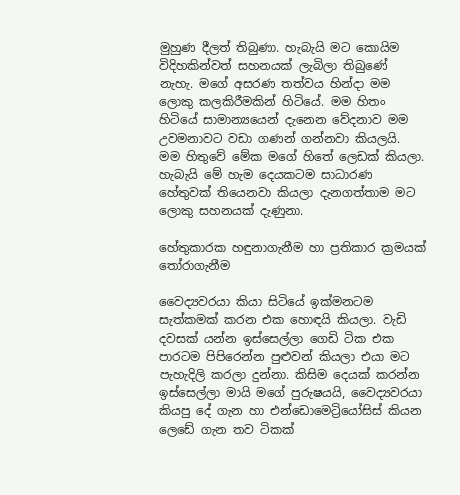මුහුණ දීලත් තිබුණා. හැබැයි මට කොයිම විදිහකින්වත් සහනයක් ලැබිලා තිබුණේ නැහැ. මගේ අසරණ තත්වය හින්දා මම ලොකු කලකිරීමකින් හිටියේ. මම හිතං හිටියේ සාමාන්‍යයෙන් දැනෙන වේදනාව මම උවමනාවට වඩා ගණන් ගන්නවා කියලයි. මම හිතුවේ මේක මගේ හිතේ ලෙඩක් කියලා. හැබැයි මේ හැම දෙයකටම සාධාරණ හේතුවක් තියෙනවා කියලා දැනගත්තාම මට ලොකු සහනයක් දැණුනා.

හේතුකාරක හඳුනාගැනීම හා ප්‍රතිකාර ක්‍රමයක් තෝරාගැනීම

වෛද්‍යවරයා කියා සිටියේ ඉක්මනටම සැත්කමක් කරන එක හොඳයි කියලා. වැඩි දවසක් යන්න ඉස්සෙල්ලා ගෙඩි ටික එක පාරටම පිපිරෙන්න පුළුවන් කියලා එයා මට පැහැදිලි කරලා දුන්නා. කිසිම දෙයක් කරන්න ඉස්සෙල්ලා මායි මගේ පුරුෂයයි, වෛද්‍යවරයා කියපු දේ ගැන හා එන්ඩොමෙට්‍රියෝසිස් කියන ලෙඩේ ගැන තව ටිකක්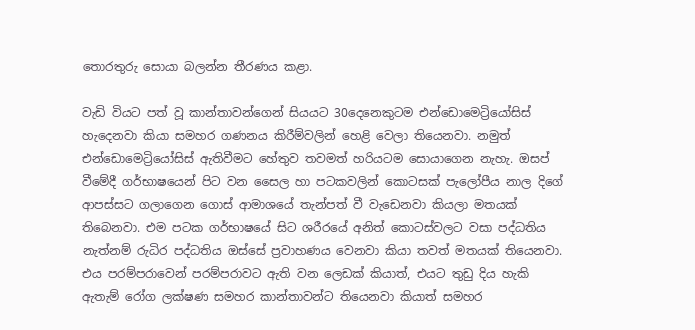තොරතුරු සොයා බලන්න තීරණය කළා.

වැඩි වියට පත් වූ කාන්තාවන්ගෙන් සියයට 30දෙනෙකුටම එන්ඩොමෙට්‍රියෝසිස් හැදෙනවා කියා සමහර ගණනය කිරීම්වලින් හෙළි වෙලා තියෙනවා. නමුත් එන්ඩොමෙට්‍රියෝසිස් ඇතිවීමට හේතුව තවමත් හරියටම සොයාගෙන නැහැ. ඔසප් වීමේදී ගර්භාෂයෙන් පිට වන සෛල හා පටකවලින් කොටසක් පැලෝපීය නාල දිගේ ආපස්සට ගලාගෙන ගොස් ආමාශයේ තැන්පත් වී වැඩෙනවා කියලා මතයක් තිබෙනවා. එම පටක ගර්භාෂයේ සිට ශරීරයේ අනිත් කොටස්වලට වසා පද්ධතිය නැත්නම් රුධිර පද්ධතිය ඔස්සේ ප්‍රවාහණය වෙනවා කියා තවත් මතයක් තියෙනවා. එය පරම්පරාවෙන් පරම්පරාවට ඇති වන ලෙඩක් කියාත්, එයට තුඩු දිය හැකි ඇතැම් රෝග ලක්ෂණ සමහර කාන්තාවන්ට තියෙනවා කියාත් සමහර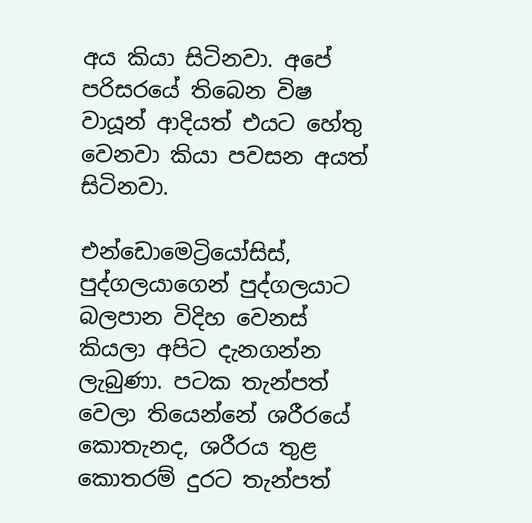අය කියා සිටිනවා. අපේ පරිසරයේ තිබෙන විෂ වායූන් ආදියත් එයට හේතු වෙනවා කියා පවසන අයත් සිටිනවා.

එන්ඩොමෙට්‍රියෝසිස්, පුද්ගලයාගෙන් පුද්ගලයාට බලපාන විදිහ වෙනස් කියලා අපිට දැනගන්න ලැබුණා. පටක තැන්පත් වෙලා තියෙන්නේ ශරීරයේ කොතැනද, ශරීරය තුළ කොතරම් දුරට තැන්පත්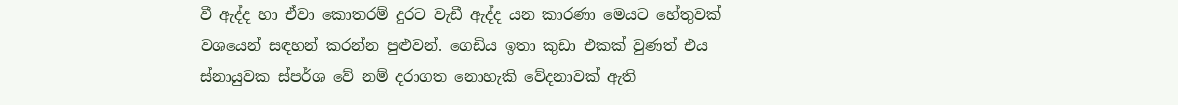වී ඇද්ද හා ඒවා කොතරම් දුරට වැඩී ඇද්ද යන කාරණා මෙයට හේතුවක් වශයෙන් සඳහන් කරන්න පුළුවන්. ගෙඩිය ඉතා කුඩා එකක් වුණත් එය ස්නායුවක ස්පර්ශ වේ නම් දරාගත නොහැකි වේදනාවක් ඇති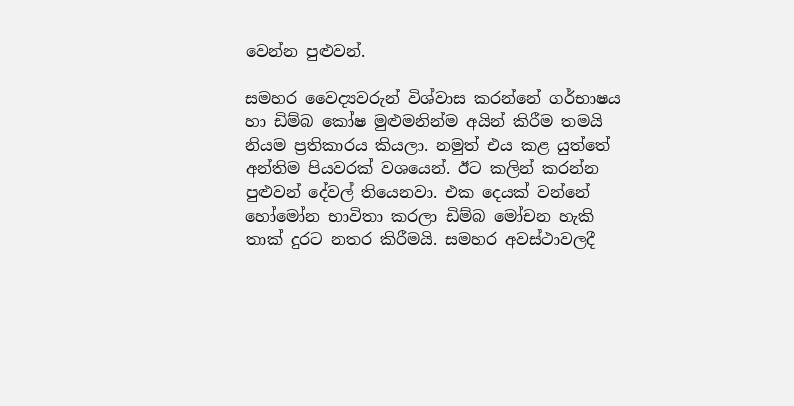වෙන්න පුළුවන්.

සමහර වෛද්‍යවරුන් විශ්වාස කරන්නේ ගර්භාෂය හා ඩිම්බ කෝෂ මුළුමනින්ම අයින් කිරීම තමයි නියම ප්‍රතිකාරය කියලා. නමුත් එය කළ යුත්තේ අන්තිම පියවරක් වශයෙන්. ඊට කලින් කරන්න පුළුවන් දේවල් තියෙනවා. එක දෙයක් වන්නේ හෝමෝන භාවිතා කරලා ඩිම්බ මෝචන හැකි තාක් දුරට නතර කිරීමයි. සමහර අවස්ථාවලදී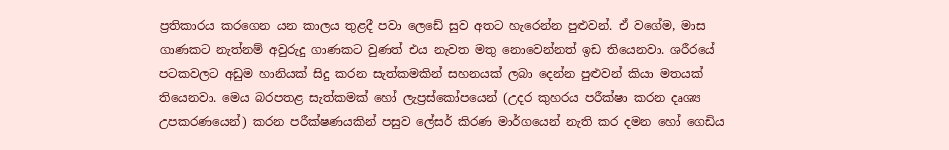ප්‍රතිකාරය කරගෙන යන කාලය තුළදී පවා ලෙඩේ සුව අතට හැරෙන්න පුළුවන්. ඒ වගේම, මාස ගාණකට නැත්නම් අවුරුදු ගාණකට වුණත් එය නැවත මතු නොවෙන්නත් ඉඩ තියෙනවා. ශරීරයේ පටකවලට අඩුම හානියක් සිදු කරන සැත්කමකින් සහනයක් ලබා දෙන්න පුළුවන් කියා මතයක් තියෙනවා. මෙය බරපතළ සැත්කමක් හෝ ලැප්‍රස්කෝපයෙන් (උදර කුහරය පරීක්ෂා කරන දෘශ්‍ය උපකරණයෙන්) කරන පරීක්ෂණයකින් පසුව ලේසර් කිරණ මාර්ගයෙන් නැති කර දමන හෝ ගෙඩිය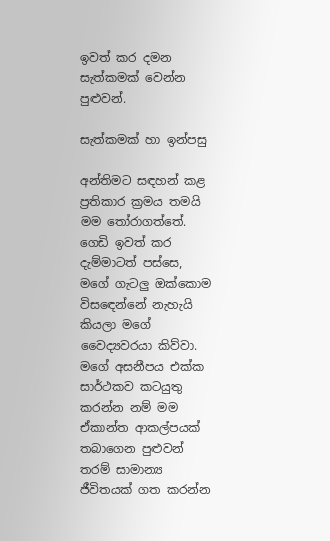ඉවත් කර දමන සැත්කමක් වෙන්න පුළුවන්.

සැත්කමක් හා ඉන්පසු

අන්තිමට සඳහන් කළ ප්‍රතිකාර ක්‍රමය තමයි මම තෝරාගත්තේ. ගෙඩි ඉවත් කර දැම්මාටත් පස්සෙ, මගේ ගැටලු ඔක්කොම විසඳෙන්නේ නැහැයි කියලා මගේ වෛද්‍යවරයා කිව්වා. මගේ අසනීපය එක්ක සාර්ථකව කටයුතු කරන්න නම් මම ඒකාන්ත ආකල්පයක් තබාගෙන පුළුවන් තරම් සාමාන්‍ය ජීවිතයක් ගත කරන්න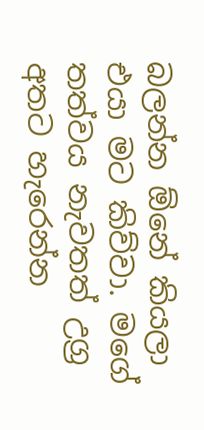බලන්න ඕනේ කියලා එයා මට කිව්වා. මගේ තත්වය නැවතත් උග්‍ර අතට හැරෙන්න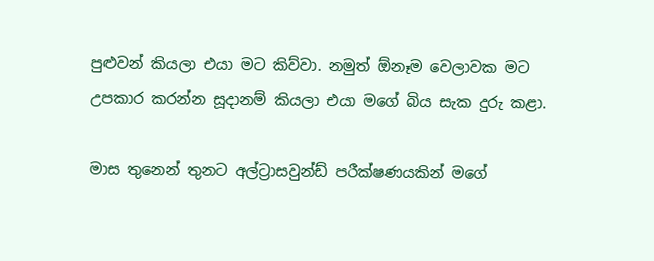පුළුවන් කියලා එයා මට කිව්වා. නමුත් ඕනෑම වෙලාවක මට උපකාර කරන්න සූදානම් කියලා එයා මගේ බිය සැක දුරු කළා.

මාස තුනෙන් තුනට අල්ට්‍රාසවුන්ඩ් පරීක්ෂණයකින් මගේ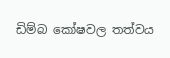ඩිම්බ කෝෂවල තත්වය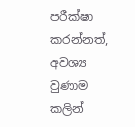පරීක්ෂා කරන්නත්, අවශ්‍ය වුණාම කලින්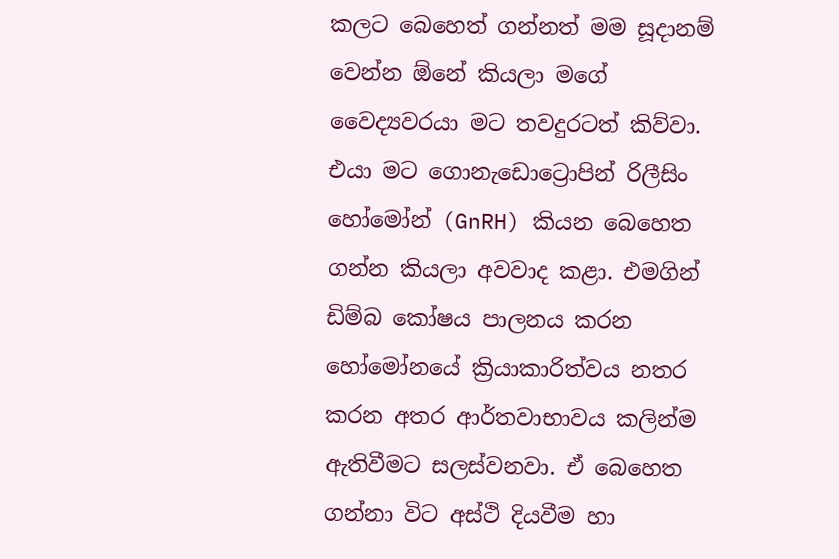කලට බෙහෙත් ගන්නත් මම සූදානම් වෙන්න ඕනේ කියලා මගේ වෛද්‍යවරයා මට තවදුරටත් කිව්වා. එයා මට ගොනැඩොට්‍රොපින් රිලීසිං හෝමෝන් (GnRH) කියන බෙහෙත ගන්න කියලා අවවාද කළා. එමගින් ඩිම්බ කෝෂය පාලනය කරන හෝමෝනයේ ක්‍රියාකාරිත්වය නතර කරන අතර ආර්තවාභාවය කලින්ම ඇතිවීමට සලස්වනවා. ඒ බෙහෙත ගන්නා විට අස්ථි දියවීම හා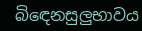බිඳෙනසුලුභාවය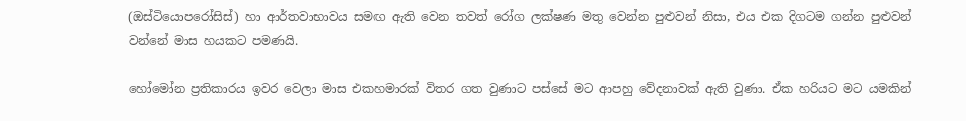(ඔස්ටියොපරෝසිස්) හා ආර්තවාභාවය සමඟ ඇති වෙන තවත් රෝග ලක්ෂණ මතු වෙන්න පුළුවන් නිසා, එය එක දිගටම ගන්න පුළුවන් වන්නේ මාස හයකට පමණයි.

හෝමෝන ප්‍රතිකාරය ඉවර වෙලා මාස එකහමාරක් විතර ගත වුණාට පස්සේ මට ආපහු වේදනාවක් ඇති වුණා. ඒක හරියට මට යමකින්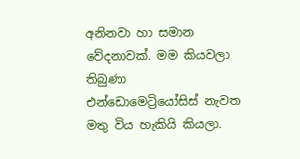අනිනවා හා සමාන වේදනාවක්. මම කියවලා තිබුණා එන්ඩොමෙට්‍රියෝසිස් නැවත මතු විය හැකියි කියලා.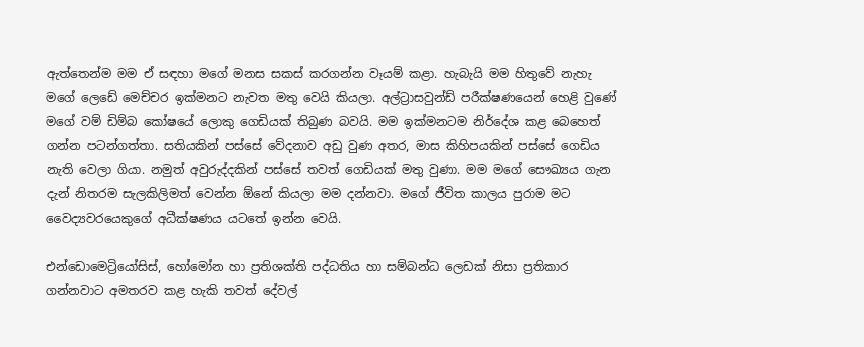ඇත්තෙන්ම මම ඒ සඳහා මගේ මනස සකස් කරගන්න වෑයම් කළා. හැබැයි මම හිතුවේ නැහැ මගේ ලෙඩේ මෙච්චර ඉක්මනට නැවත මතු වෙයි කියලා. අල්ට්‍රාසවුන්ඩ් පරීක්ෂණයෙන් හෙළි වුණේ මගේ වම් ඩිම්බ කෝෂයේ ලොකු ගෙඩියක් තිබුණ බවයි. මම ඉක්මනටම නිර්දේශ කළ බෙහෙත් ගන්න පටන්ගත්තා. සතියකින් පස්සේ වේදනාව අඩු වුණ අතර, මාස කිහිපයකින් පස්සේ ගෙඩිය නැති වෙලා ගියා. නමුත් අවුරුද්දකින් පස්සේ තවත් ගෙඩියක් මතු වුණා. මම මගේ සෞඛ්‍යය ගැන දැන් නිතරම සැලකිලිමත් වෙන්න ඕනේ කියලා මම දන්නවා. මගේ ජීවිත කාලය පුරාම මට වෛද්‍යවරයෙකුගේ අධීක්ෂණය යටතේ ඉන්න වෙයි.

එන්ඩොමෙට්‍රියෝසිස්, හෝමෝන හා ප්‍රතිශක්ති පද්ධතිය හා සම්බන්ධ ලෙඩක් නිසා ප්‍රතිකාර ගන්නවාට අමතරව කළ හැකි තවත් දේවල්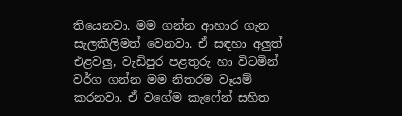තියෙනවා. මම ගන්න ආහාර ගැන සැලකිලිමත් වෙනවා. ඒ සඳහා අලුත් එළවලු, වැඩිපුර පළතුරු හා විටමින් වර්ග ගන්න මම නිතරම වෑයම් කරනවා. ඒ වගේම කැෆේන් සහිත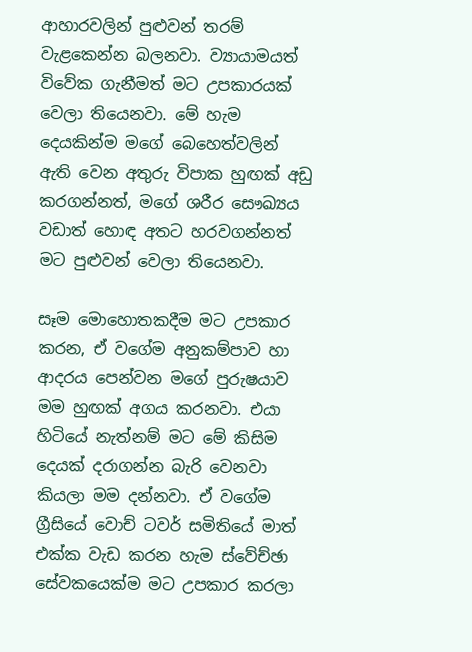ආහාරවලින් පුළුවන් තරම් වැළකෙන්න බලනවා. ව්‍යායාමයත් විවේක ගැනීමත් මට උපකාරයක් වෙලා තියෙනවා. මේ හැම දෙයකින්ම මගේ බෙහෙත්වලින් ඇති වෙන අතුරු විපාක හුඟක් අඩු කරගන්නත්, මගේ ශරීර සෞඛ්‍යය වඩාත් හොඳ අතට හරවගන්නත් මට පුළුවන් වෙලා තියෙනවා.

සෑම මොහොතකදීම මට උපකාර කරන, ඒ වගේම අනුකම්පාව හා ආදරය පෙන්වන මගේ පුරුෂයාව මම හුඟක් අගය කරනවා. එයා හිටියේ නැත්නම් මට මේ කිසිම දෙයක් දරාගන්න බැරි වෙනවා කියලා මම දන්නවා. ඒ වගේම ග්‍රීසියේ වොච් ටවර් සමිතියේ මාත් එක්ක වැඩ කරන හැම ස්වේච්ඡා සේවකයෙක්ම මට උපකාර කරලා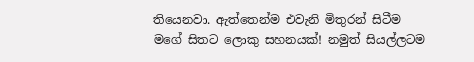තියෙනවා. ඇත්තෙන්ම එවැනි මිතුරන් සිටීම මගේ සිතට ලොකු සහනයක්! නමුත් සියල්ලටම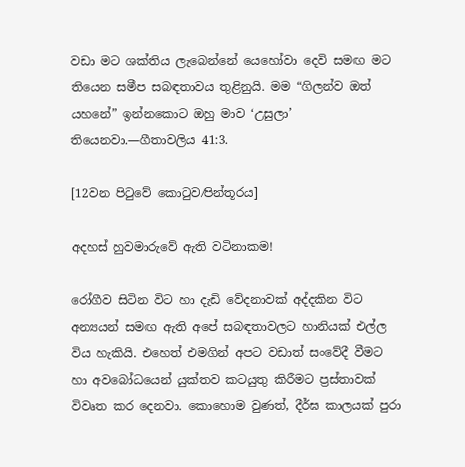වඩා මට ශක්තිය ලැබෙන්නේ යෙහෝවා දෙවි සමඟ මට තියෙන සමීප සබඳතාවය තුළිනුයි. මම “ගිලන්ව ඔත් යහනේ” ඉන්නකොට ඔහු මාව ‘උසුලා’ තියෙනවා.—ගීතාවලිය 41:3.

[12වන පිටුවේ කොටුව⁄පින්තූරය]

අදහස් හුවමාරුවේ ඇති වටිනාකම!

රෝගීව සිටින විට හා දැඩි වේදනාවක් අද්දකින විට අන්‍යයන් සමඟ ඇති අපේ සබඳතාවලට හානියක් එල්ල විය හැකියි. එහෙත් එමගින් අපට වඩාත් සංවේදී වීමට හා අවබෝධයෙන් යුක්තව කටයුතු කිරීමට ප්‍රස්තාවක් විවෘත කර දෙනවා. කොහොම වුණත්, දීර්ඝ කාලයක් පුරා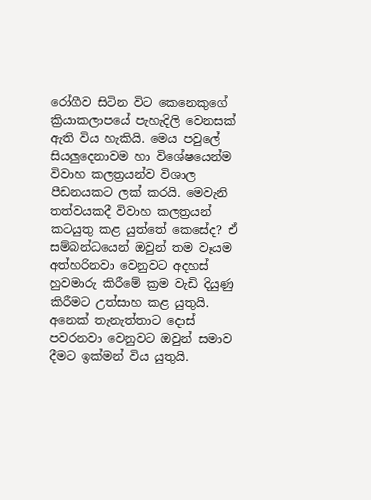රෝගීව සිටින විට කෙනෙකුගේ ක්‍රියාකලාපයේ පැහැදිලි වෙනසක් ඇති විය හැකියි. මෙය පවුලේ සියලුදෙනාවම හා විශේෂයෙන්ම විවාහ කලත්‍රයන්ව විශාල පීඩනයකට ලක් කරයි. මෙවැනි තත්වයකදී විවාහ කලත්‍රයන් කටයුතු කළ යුත්තේ කෙසේද? ඒ සම්බන්ධයෙන් ඔවුන් තම වෑයම අත්හරිනවා වෙනුවට අදහස් හුවමාරු කිරීමේ ක්‍රම වැඩි දියුණු කිරීමට උත්සාහ කළ යුතුයි. අනෙක් තැනැත්තාට දොස් පවරනවා වෙනුවට ඔවුන් සමාව දීමට ඉක්මන් විය යුතුයි.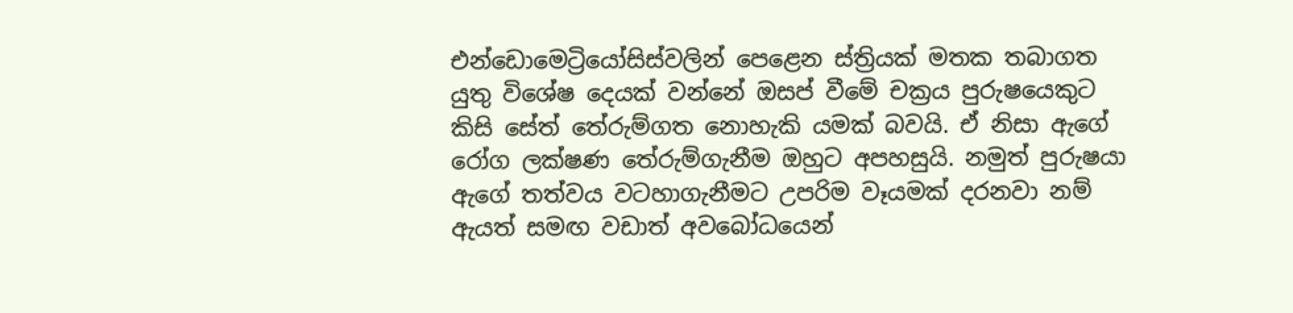එන්ඩොමෙට්‍රියෝසිස්වලින් පෙළෙන ස්ත්‍රියක් මතක තබාගත යුතු විශේෂ දෙයක් වන්නේ ඔසප් වීමේ චක්‍රය පුරුෂයෙකුට කිසි සේත් තේරුම්ගත නොහැකි යමක් බවයි. ඒ නිසා ඇගේ රෝග ලක්ෂණ තේරුම්ගැනීම ඔහුට අපහසුයි. නමුත් පුරුෂයා ඇගේ තත්වය වටහාගැනීමට උපරිම වෑයමක් දරනවා නම් ඇයත් සමඟ වඩාත් අවබෝධයෙන්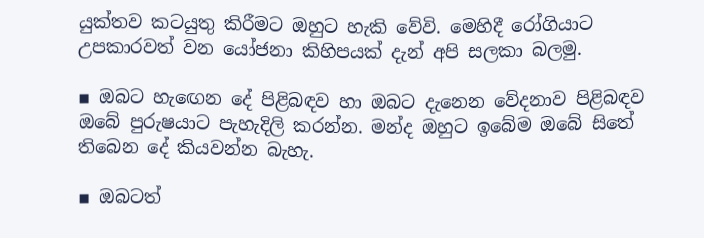යුක්තව කටයුතු කිරීමට ඔහුට හැකි වේවි. මෙහිදී රෝගියාට උපකාරවත් වන යෝජනා කිහිපයක් දැන් අපි සලකා බලමු.

▪ ඔබට හැඟෙන දේ පිළිබඳව හා ඔබට දැනෙන වේදනාව පිළිබඳව ඔබේ පුරුෂයාට පැහැදිලි කරන්න. මන්ද ඔහුට ඉබේම ඔබේ සිතේ තිබෙන දේ කියවන්න බැහැ.

▪ ඔබටත්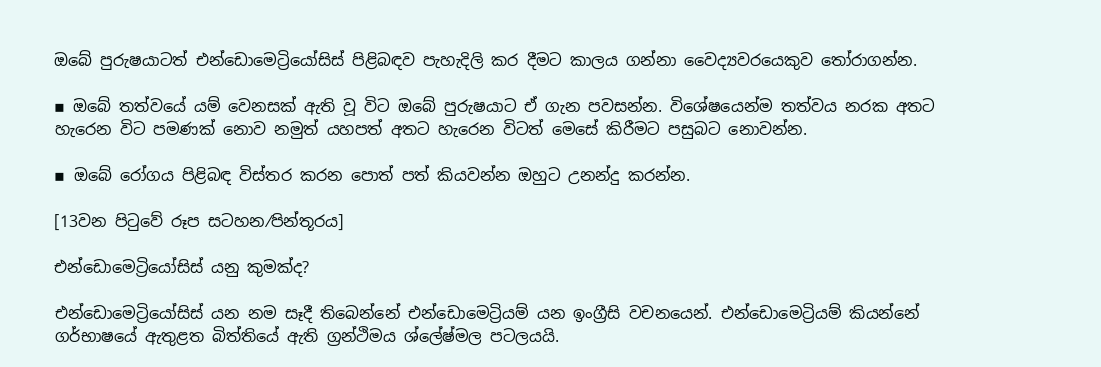ඔබේ පුරුෂයාටත් එන්ඩොමෙට්‍රියෝසිස් පිළිබඳව පැහැදිලි කර දීමට කාලය ගන්නා වෛද්‍යවරයෙකුව තෝරාගන්න.

▪ ඔබේ තත්වයේ යම් වෙනසක් ඇති වූ විට ඔබේ පුරුෂයාට ඒ ගැන පවසන්න. විශේෂයෙන්ම තත්වය නරක අතට හැරෙන විට පමණක් නොව නමුත් යහපත් අතට හැරෙන විටත් මෙසේ කිරීමට පසුබට නොවන්න.

▪ ඔබේ රෝගය පිළිබඳ විස්තර කරන පොත් පත් කියවන්න ඔහුට උනන්දු කරන්න.

[13වන පිටුවේ රූප සටහන⁄පින්තූරය]

එන්ඩොමෙට්‍රියෝසිස් යනු කුමක්ද?

එන්ඩොමෙට්‍රියෝසිස් යන නම සෑදී තිබෙන්නේ එන්ඩොමෙට්‍රියම් යන ඉංග්‍රීසි වචනයෙන්. එන්ඩොමෙට්‍රියම් කියන්නේ ගර්භාෂයේ ඇතුළත බිත්තියේ ඇති ග්‍රන්ථිමය ශ්ලේෂ්මල පටලයයි.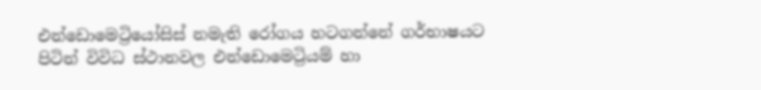එන්ඩොමෙට්‍රියෝසිස් නමැති රෝගය හටගන්නේ ගර්භාෂයට පිටින් විවිධ ස්ථානවල එන්ඩොමෙට්‍රියම් හා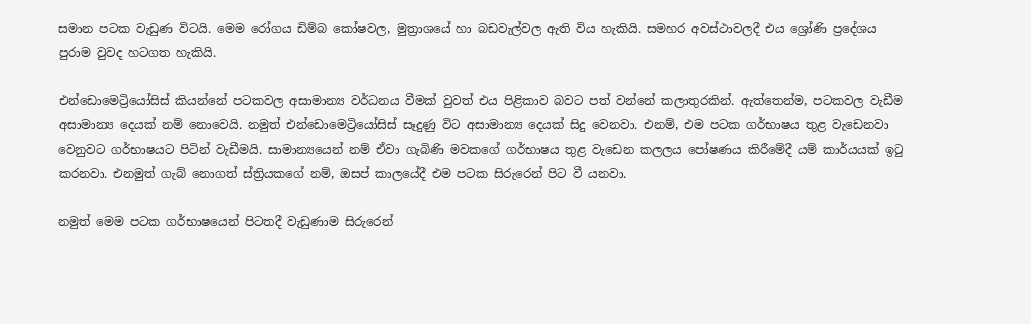සමාන පටක වැඩුණ විටයි. මෙම රෝගය ඩිම්බ කෝෂවල, මුත්‍රාශයේ හා බඩවැල්වල ඇති විය හැකියි. සමහර අවස්ථාවලදී එය ශ්‍රෝණි ප්‍රදේශය පුරාම වුවද හටගත හැකියි.

එන්ඩොමෙට්‍රියෝසිස් කියන්නේ පටකවල අසාමාන්‍ය වර්ධනය වීමක් වුවත් එය පිළිකාව බවට පත් වන්නේ කලාතුරකින්. ඇත්තෙන්ම, පටකවල වැඩීම අසාමාන්‍ය දෙයක් නම් නොවෙයි. නමුත් එන්ඩොමෙට්‍රියෝසිස් සෑදුණු විට අසාමාන්‍ය දෙයක් සිදු වෙනවා. එනම්, එම පටක ගර්භාෂය තුළ වැඩෙනවා වෙනුවට ගර්භාෂයට පිටින් වැඩීමයි. සාමාන්‍යයෙන් නම් ඒවා ගැබිණි මවකගේ ගර්භාෂය තුළ වැඩෙන කලලය පෝෂණය කිරීමේදී යම් කාර්යයක් ඉටු කරනවා. එනමුත් ගැබ් නොගත් ස්ත්‍රියකගේ නම්, ඔසප් කාලයේදී එම පටක සිරුරෙන් පිට වී යනවා.

නමුත් මෙම පටක ගර්භාෂයෙන් පිටතදී වැඩුණාම සිරුරෙන්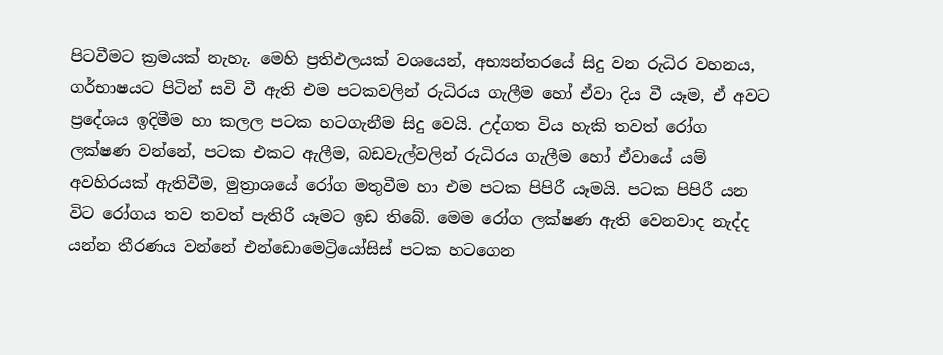පිටවීමට ක්‍රමයක් නැහැ. මෙහි ප්‍රතිඵලයක් වශයෙන්, අභ්‍යන්තරයේ සිදු වන රුධිර වහනය, ගර්භාෂයට පිටින් සවි වී ඇති එම පටකවලින් රුධිරය ගැලීම හෝ ඒවා දිය වී යෑම, ඒ අවට ප්‍රදේශය ඉදිමීම හා කලල පටක හටගැනීම සිදු වෙයි. උද්ගත විය හැකි තවත් රෝග ලක්ෂණ වන්නේ, පටක එකට ඇලීම, බඩවැල්වලින් රුධිරය ගැලීම හෝ ඒවායේ යම් අවහිරයක් ඇතිවීම, මුත්‍රාශයේ රෝග මතුවීම හා එම පටක පිපිරී යෑමයි. පටක පිපිරී යන විට රෝගය තව තවත් පැතිරී යෑමට ඉඩ තිබේ. මෙම රෝග ලක්ෂණ ඇති වෙනවාද නැද්ද යන්න තීරණය වන්නේ එන්ඩොමෙට්‍රියෝසිස් පටක හටගෙන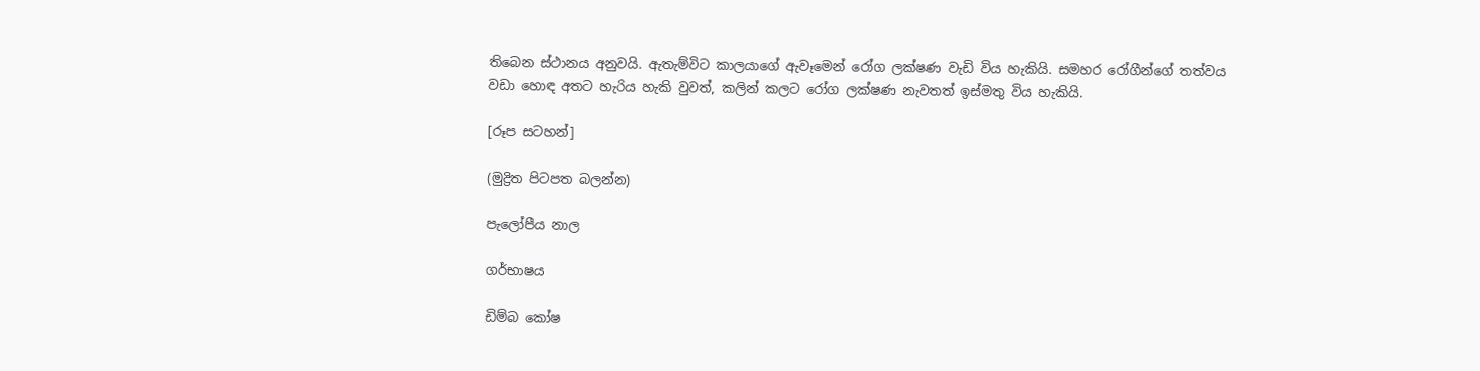තිබෙන ස්ථානය අනුවයි. ඇතැම්විට කාලයාගේ ඇවෑමෙන් රෝග ලක්ෂණ වැඩි විය හැකියි. සමහර රෝගීන්ගේ තත්වය වඩා හොඳ අතට හැරිය හැකි වුවත්, කලින් කලට රෝග ලක්ෂණ නැවතත් ඉස්මතු විය හැකියි.

[රූප සටහන්]

(මුද්‍රිත පිටපත බලන්න)

පැලෝපීය නාල

ගර්භාෂය

ඩිම්බ කෝෂ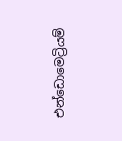එන්ඩොමෙට්‍රියම්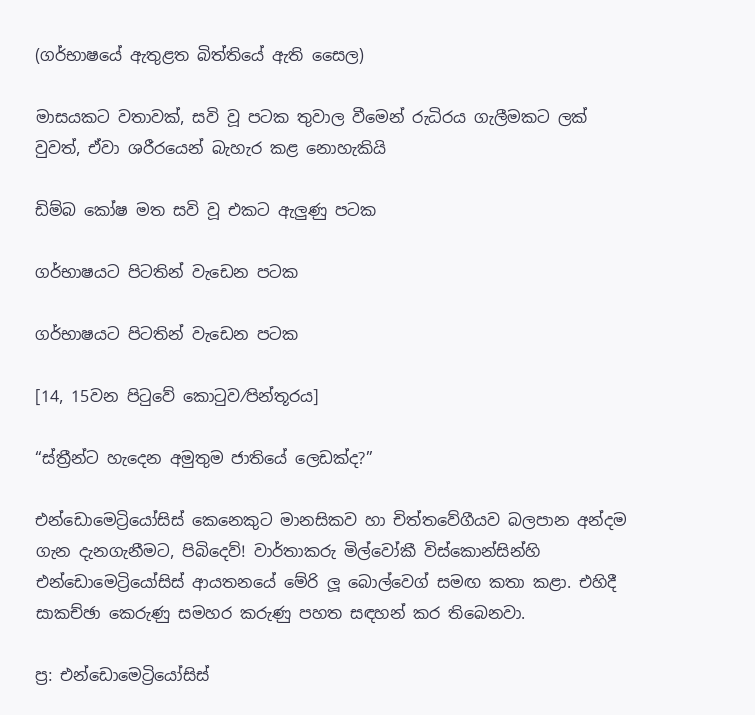(ගර්භාෂයේ ඇතුළත බිත්තියේ ඇති සෛල)

මාසයකට වතාවක්, සවි වූ පටක තුවාල වීමෙන් රුධිරය ගැලීමකට ලක් වුවත්, ඒවා ශරීරයෙන් බැහැර කළ නොහැකියි

ඩිම්බ කෝෂ මත සවි වූ එකට ඇලුණු පටක

ගර්භාෂයට පිටතින් වැඩෙන පටක

ගර්භාෂයට පිටතින් වැඩෙන පටක

[14, 15වන පිටුවේ කොටුව⁄පින්තූරය]

“ස්ත්‍රීන්ට හැදෙන අමුතුම ජාතියේ ලෙඩක්ද?”

එන්ඩොමෙට්‍රියෝසිස් කෙනෙකුට මානසිකව හා චිත්තවේගීයව බලපාන අන්දම ගැන දැනගැනීමට, පිබිදෙව්! වාර්තාකරු මිල්වෝකී විස්කොන්සින්හි එන්ඩොමෙට්‍රියෝසිස් ආයතනයේ මේරි ලූ බොල්වෙග් සමඟ කතා කළා. එහිදී සාකච්ඡා කෙරුණු සමහර කරුණු පහත සඳහන් කර තිබෙනවා.

ප්‍ර: එන්ඩොමෙට්‍රියෝසිස්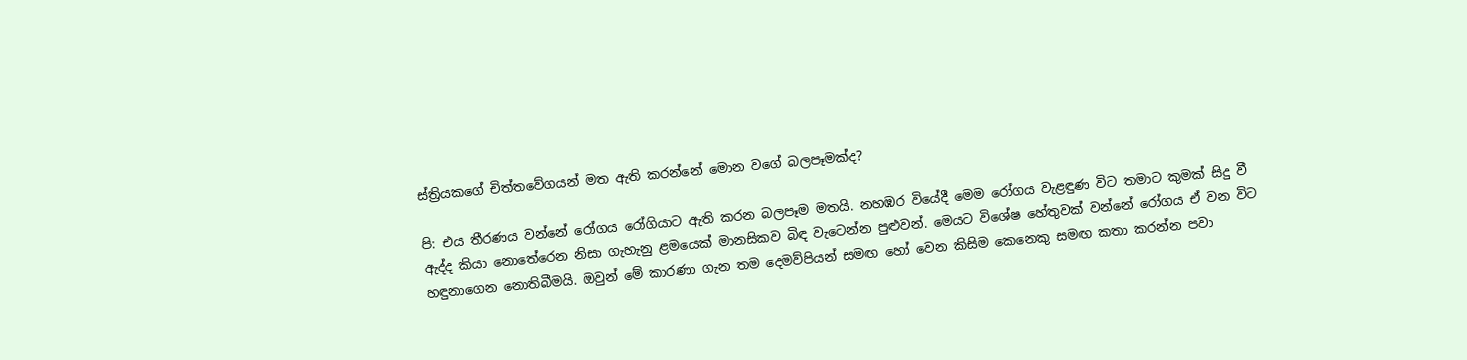ස්ත්‍රියකගේ චිත්තවේගයන් මත ඇති කරන්නේ මොන වගේ බලපෑමක්ද?

පි: එය තීරණය වන්නේ රෝගය රෝගියාට ඇති කරන බලපෑම මතයි. නහඹර වියේදී මෙම රෝගය වැළඳුණ විට තමාට කුමක් සිදු වී ඇද්ද කියා නොතේරෙන නිසා ගැහැනු ළමයෙක් මානසිකව බිඳ වැටෙන්න පුළුවන්. මෙයට විශේෂ හේතුවක් වන්නේ රෝගය ඒ වන විට හඳුනාගෙන නොතිබීමයි. ඔවුන් මේ කාරණා ගැන තම දෙමව්පියන් සමඟ හෝ වෙන කිසිම කෙනෙකු සමඟ කතා කරන්න පවා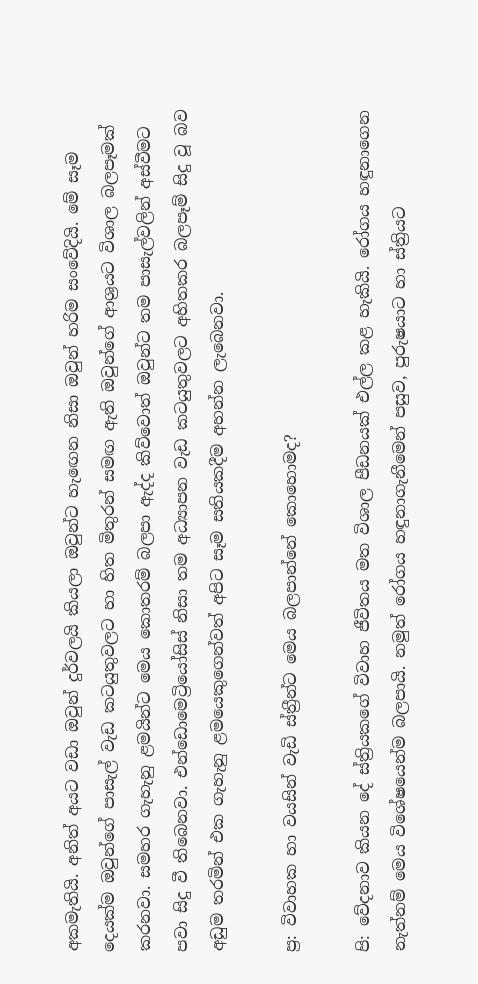අකමැතියි. අනිත් අයට වඩා ඔවුන් දුර්වලයි කියලා ඔවුන්ට හැඟෙන නිසා ඔවුන් හරිම සංවේදියි. මේ සෑම දෙයක්ම ඔවුන්ගේ පාසැල් වැඩ කටයුතුවලට හා හිත මිතුරන් සමඟ ඇති ඔවුන්ගේ ආශ්‍රයට විශාල බලපෑමක් කරනවා. සමහර ගැහැනු ළමයින්ට මෙය කොතරම් බලපා ඇද්ද කිව්වොත් ඔවුන්ට තම පාසැල්වලින් අස්වීමට පවා සිදු වී තිබෙනවා. එන්ඩොමෙට්‍රියෝසිස් නිසා තම අධ්‍යාපන වැඩ කටයුතුවලට අහිතකර බලපෑම් සිදු වූ බව අඩුම තරමින් එක ගැහැනු ළමයෙකුගෙන්වත් අපිට සෑම සතියකදීම අහන්න ලැබෙනවා.

ප්‍ර: විවාහක හා වයසින් වැඩි ස්ත්‍රීන්ට මෙය බලපාන්නේ කොහොමද?

පි: වේදනාව කියන දේ ස්ත්‍රියකගේ විවාහ ජීවිතය මත විශාල පීඩනයක් එල්ල කළ හැකියි. රෝගය හඳුනාගෙන නැත්නම් මෙය විශේෂයෙන්ම බලපායි. නමුත් රෝගය හඳුනාගැනීමෙන් පසුව, පුරුෂයාට හා ස්ත්‍රියට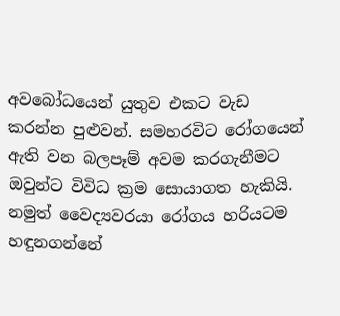අවබෝධයෙන් යුතුව එකට වැඩ කරන්න පුළුවන්. සමහරවිට රෝගයෙන් ඇති වන බලපෑම් අවම කරගැනීමට ඔවුන්ට විවිධ ක්‍රම සොයාගත හැකියි. නමුත් වෛද්‍යවරයා රෝගය හරියටම හඳුනගන්නේ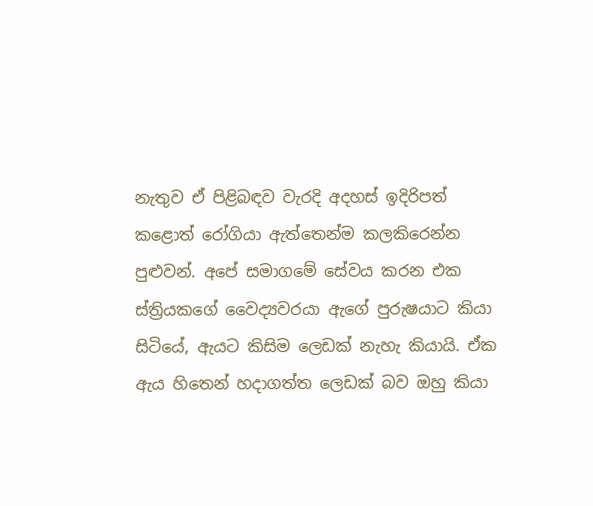නැතුව ඒ පිළිබඳව වැරදි අදහස් ඉදිරිපත් කළොත් රෝගියා ඇත්තෙන්ම කලකිරෙන්න පුළුවන්. අපේ සමාගමේ සේවය කරන එක ස්ත්‍රියකගේ වෛද්‍යවරයා ඇගේ පුරුෂයාට කියා සිටියේ, ඇයට කිසිම ලෙඩක් නැහැ කියායි. ඒක ඇය හිතෙන් හදාගත්ත ලෙඩක් බව ඔහු කියා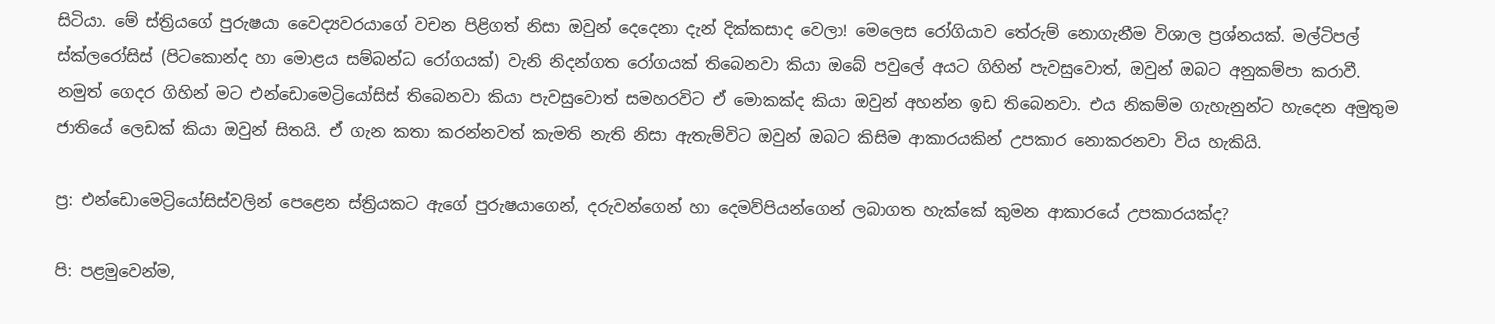සිටියා. මේ ස්ත්‍රියගේ පුරුෂයා වෛද්‍යවරයාගේ වචන පිළිගත් නිසා ඔවුන් දෙදෙනා දැන් දික්කසාද වෙලා! මෙලෙස රෝගියාව තේරුම් නොගැනීම විශාල ප්‍රශ්නයක්. මල්ටිපල් ස්ක්ලරෝසිස් (පිටකොන්ද හා මොළය සම්බන්ධ රෝගයක්) වැනි නිදන්ගත රෝගයක් තිබෙනවා කියා ඔබේ පවුලේ අයට ගිහින් පැවසුවොත්, ඔවුන් ඔබට අනුකම්පා කරාවී. නමුත් ගෙදර ගිහින් මට එන්ඩොමෙට්‍රියෝසිස් තිබෙනවා කියා පැවසුවොත් සමහරවිට ඒ මොකක්ද කියා ඔවුන් අහන්න ඉඩ තිබෙනවා. එය නිකම්ම ගැහැනුන්ට හැදෙන අමුතුම ජාතියේ ලෙඩක් කියා ඔවුන් සිතයි. ඒ ගැන කතා කරන්නවත් කැමති නැති නිසා ඇතැම්විට ඔවුන් ඔබට කිසිම ආකාරයකින් උපකාර නොකරනවා විය හැකියි.

ප්‍ර: එන්ඩොමෙට්‍රියෝසිස්වලින් පෙළෙන ස්ත්‍රියකට ඇගේ පුරුෂයාගෙන්, දරුවන්ගෙන් හා දෙමව්පියන්ගෙන් ලබාගත හැක්කේ කුමන ආකාරයේ උපකාරයක්ද?

පි: පළමුවෙන්ම,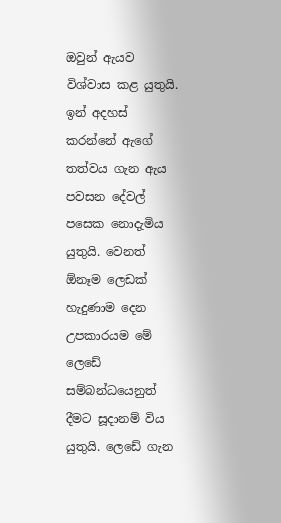ඔවුන් ඇයව විශ්වාස කළ යුතුයි. ඉන් අදහස් කරන්නේ ඇගේ තත්වය ගැන ඇය පවසන දේවල් පසෙක නොදැමිය යුතුයි. වෙනත් ඕනෑම ලෙඩක් හැදුණාම දෙන උපකාරයම මේ ලෙඩේ සම්බන්ධයෙනුත් දීමට සූදානම් විය යුතුයි. ලෙඩේ ගැන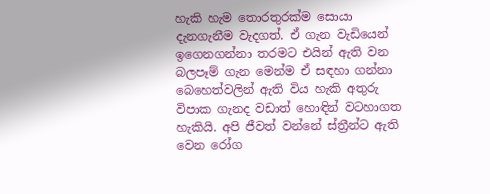හැකි හැම තොරතුරක්ම සොයා දැනගැනීම වැදගත්. ඒ ගැන වැඩියෙන් ඉගෙනගන්නා තරමට එයින් ඇති වන බලපෑම් ගැන මෙන්ම ඒ සඳහා ගන්නා බෙහෙත්වලින් ඇති විය හැකි අතුරු විපාක ගැනද වඩාත් හොඳින් වටහාගත හැකියි. අපි ජීවත් වන්නේ ස්ත්‍රීන්ට ඇති වෙන රෝග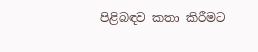පිළිබඳව කතා කිරීමට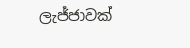ලැජ්ජාවක්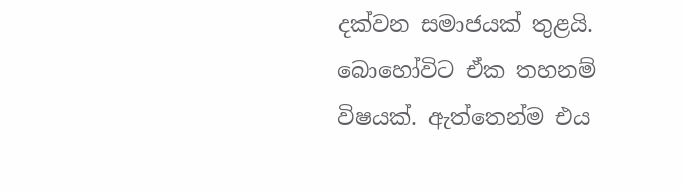දක්වන සමාජයක් තුළයි. බොහෝවිට ඒක තහනම් විෂයක්. ඇත්තෙන්ම එය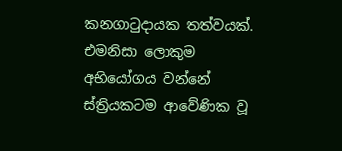කනගාටුදායක තත්වයක්. එමනිසා ලොකුම අභියෝගය වන්නේ ස්ත්‍රියකටම ආවේණික වූ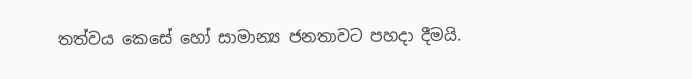තත්වය කෙසේ හෝ සාමාන්‍ය ජනතාවට පහදා දීමයි.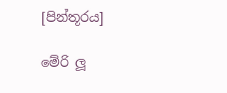[පින්තූරය]

මේරි ලූ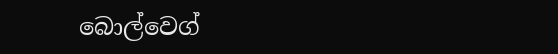බොල්වෙග්